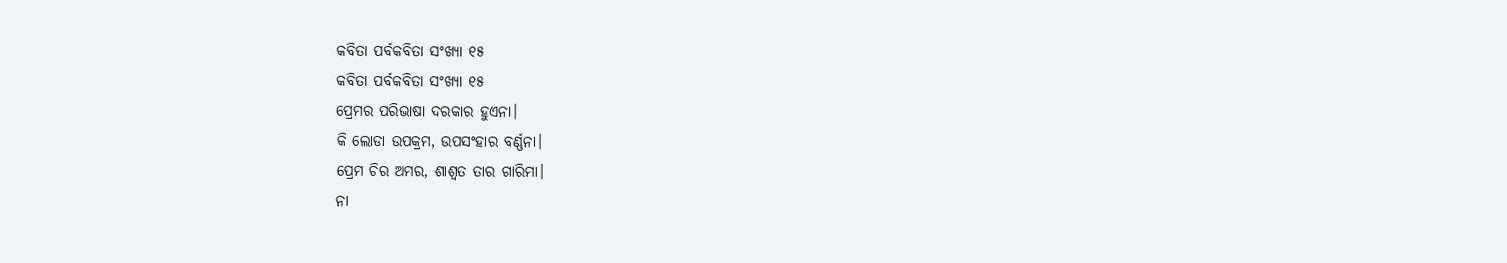କବିତା ପର୍ବକବିତା ସଂଖ୍ୟା ୧୫
କବିତା ପର୍ବକବିତା ସଂଖ୍ୟା ୧୫
ପ୍ରେମର ପରିଭାଷା ଦରକାର ହୁଏନା।
କି ଲୋଡା ଉପକ୍ରମ, ଉପସଂହାର ବର୍ଣ୍ଣନା।
ପ୍ରେମ ଚିର ଅମର, ଶାଶ୍ବତ ତାର ଗାରିମା।
ନା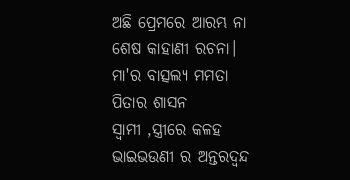ଅଛି ପ୍ରେମରେ ଆରମ୍ଭ ନା ଶେଷ କାହାଣୀ ରଚନା।
ମା'ର ବାତ୍ସଲ୍ୟ ମମତା
ପିତାର ଶାସନ
ସ୍ଵାମୀ ,ସ୍ତ୍ରୀରେ କଳହ
ଭାଇଭଉଣୀ ର ଅନ୍ତରଦ୍ଵନ୍ଦ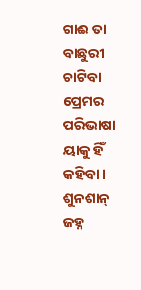ଗାଈ ତା ବାଛୁରୀ ଚାଟିବା
ପ୍ରେମର ପରିଭାଷା ୟାକୁ ହିଁ
କହିବା।
ଶୁନଶାନ୍ ଜହ୍ନ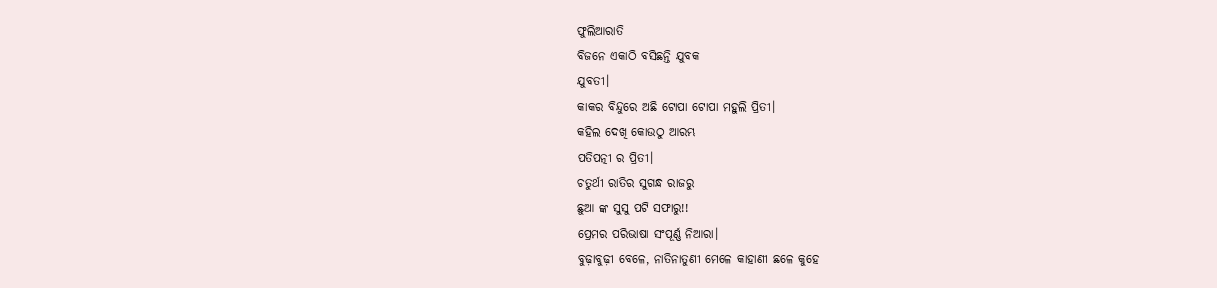ଫୁଲିଆରାତି
ବିଜନେ ଏକାଠି ବସିଛନ୍ତି ଯୁବକ
ଯୁବତୀ।
କାକର ବିନ୍ଦୁରେ ଅଛି ଟୋପା ଟୋପା ମହୁଲି ପ୍ରିତୀ।
କହିଲ ଦେଖି କୋଉଠୁ ଆରମ୍ଭ
ପତିପତ୍ନୀ ର ପ୍ରିତୀ।
ଚତୁର୍ଥୀ ରାତିର ସୁଗନ୍ଧ ରାଜରୁ
ଛୁଆ ଙ୍କ ସୁସୁ ପଟି ସଫାରୁ!!
ପ୍ରେମର ପରିଭାଷା ସଂପୂର୍ଣ୍ଣ ନିଆରା।
ବୁଢ଼ାବୁଢ଼ୀ ବେଳେ, ନାତିନାତୁଣୀ ମେଳେ କାହାଣୀ ଛଳେ କୁହେ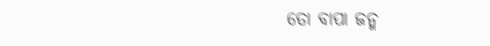ତୋ ବାପା ଜନ୍ମ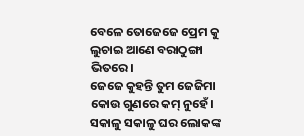ବେଳେ ତୋଜେଜେ ପ୍ରେମ କୁ ଲୁଚାଇ ଆଣେ ବରାଠୁଙ୍ଗା ଭିତରେ।
ଜେଜେ କୁହନ୍ତି ତୁମ ଜେଜିମା
କୋଉ ଗୁଣରେ କମ୍ ନୁହେଁ।
ସକାଳୁ ସକାଳୁ ଘର ଲୋକଙ୍କ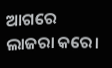ଆଗରେ ଲାଜରା କରେ।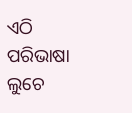ଏଠି ପରିଭାଷା ଲୁଚେ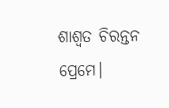ଶାଶ୍ବତ ଚିରନ୍ତନ ପ୍ରେମେ।